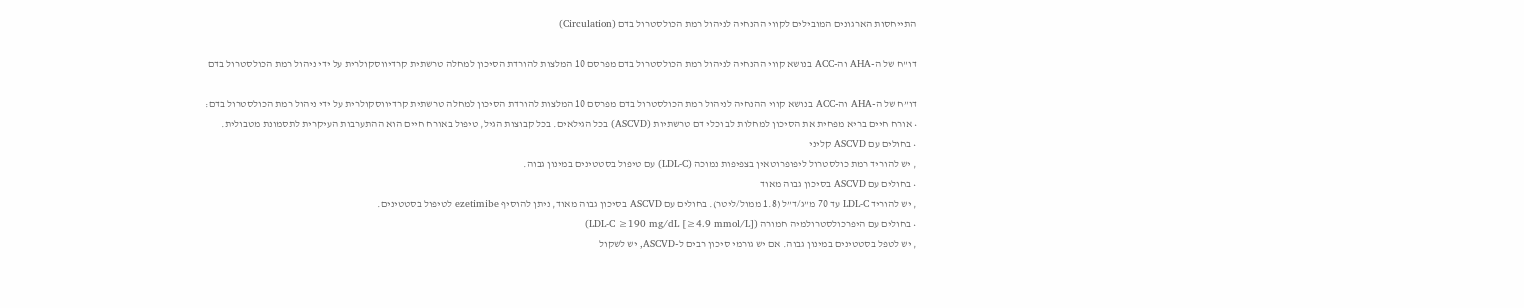התייחסות הארגונים המובילים לקווי ההנחיה לניהול רמת הכולסטרול בדם (Circulation)

דו"ח של ה-AHA וה-ACC בנושא קווי ההנחיה לניהול רמת הכולסטרול בדם מפרסם 10 המלצות להורדת הסיכון למחלה טרשתית קרדיווסקולרית על ידי ניהול רמת הכולסטרול בדם

דו”ח של ה-AHA וה-ACC בנושא קווי ההנחיה לניהול רמת הכולסטרול בדם מפרסם 10 המלצות להורדת הסיכון למחלה טרשתית קרדיווסקולרית על ידי ניהול רמת הכולסטרול בדם:
• אורח חיים בריא מפחית את הסיכון למחלות לב וכלי דם טרשתיות (ASCVD) בכל הגילאים. בכל קבוצות הגיל, טיפול באורח חיים הוא ההתערבות העיקרית לתסמונת מטבולית.
• בחולים עם ASCVD קליני
, יש להוריד רמת כולסטרול ליפופרוטאין בצפיפות נמוכה (LDL-C) עם טיפול בסטטינים במינון גבוה.
• בחולים עם ASCVD בסיכון גבוה מאוד
, יש להוריד LDL-C עד 70 מ”ג/ד”ל (1.8 ממול/ליטר). בחולים עם ASCVD בסיכון גבוה מאוד, ניתן להוסיף ezetimibe לטיפול בסטטינים.
• בחולים עם היפרכולסטרולמיה חמורה (LDL-C ≥190 mg/dL [≥4.9 mmol/L])
, יש לטפל בסטטינים במינון גבוה. אם יש גורמי סיכון רבים ל-ASCVD, יש לשקול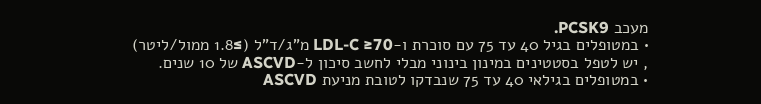מעכב PCSK9.
• במטופלים בגיל 40 עד 75 עם סוכרת ו-LDL-C ≥70 מ”ג/ד”ל (≥1.8 ממול/ליטר)
, יש לטפל בסטטינים במינון בינוני מבלי לחשב סיכון ל-ASCVD של 10 שנים.
• במטופלים בגילאי 40 עד 75 שנבדקו לטובת מניעת ASCVD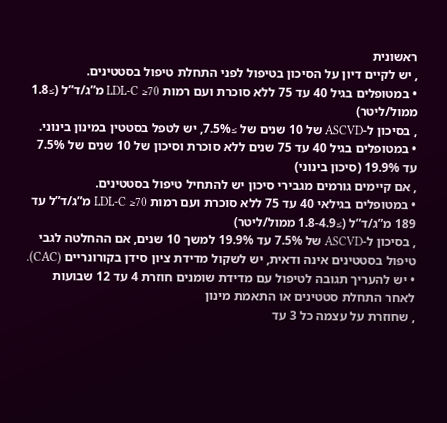ראשונית
, יש לקיים דיון על הסיכון בטיפול לפני התחלת טיפול בסטטינים.
• במטופלים בגיל 40 עד 75 ללא סוכרת ועם רמות LDL-C ≥70 מ”ג/ד”ל (≥1.8 ממול/ליטר)
, בסיכון ל-ASCVD של 10 שנים של ≥7.5%, יש לטפל בסטטין במינון בינוני.
• במטופלים בגיל 40 עד 75 שנים ללא סוכרת וסיכון של 10 שנים של 7.5% עד 19.9% (סיכון בינוני)
, אם קיימים גורמים מגבירי סיכון יש להתחיל טיפול בסטטינים.
• במטופלים בגילאי 40 עד 75 ללא סוכרת ועם רמות LDL-C ≥70 מ”ג/ד”ל עד 189 מ”ג/ד”ל (≥1.8-4.9 ממול/ליטר)
, בסיכון ל-ASCVD של 7.5% עד 19.9% למשך 10 שנים, אם ההחלטה לגבי טיפול בסטטינים אינה ודאית, יש לשקול מדידת ציון סידן בקורונריים (CAC).
• יש להעריך תגובה לטיפול עם מדידת שומנים חוזרת 4 עד 12 שבועות לאחר התחלת סטטינים או התאמת מינון
, שחוזרת על עצמה כל 3 עד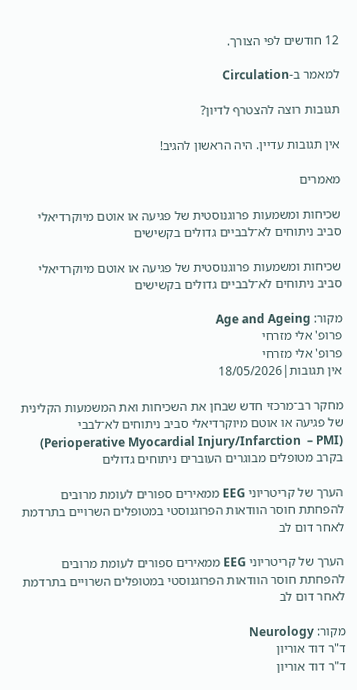12 חודשים לפי הצורך.

למאמר ב-Circulation

תגובות רוצה להצטרף לדיון?

אין תגובות עדיין. היה הראשון להגיב!

מאמרים

שכיחות ומשמעות פרוגנוסטית של פגיעה או אוטם מיוקרדיאלי סביב ניתוחים לא־לבביים גדולים בקשישים

שכיחות ומשמעות פרוגנוסטית של פגיעה או אוטם מיוקרדיאלי סביב ניתוחים לא־לבביים גדולים בקשישים

מקור: Age and Ageing
פרופ' אלי מזרחי
פרופ' אלי מזרחי
אין תגובות|18/05/2026

מחקר רב־מרכזי חדש שבחן את השכיחות ואת המשמעות הקלינית של פגיעה או אוטם מיוקרדיאלי סביב ניתוחים לא־לבבי  (Perioperative Myocardial Injury/Infarction  – PMI) בקרב מטופלים מבוגרים העוברים ניתוחים גדולים

הערך של קריטריוני EEG ממאירים ספורים לעומת מרובים להפחתת חוסר הוודאות הפרוגנוסטי במטופלים השרויים בתרדמת לאחר דום לב

הערך של קריטריוני EEG ממאירים ספורים לעומת מרובים להפחתת חוסר הוודאות הפרוגנוסטי במטופלים השרויים בתרדמת לאחר דום לב

מקור: Neurology
ד"ר דוד אוריון
ד"ר דוד אוריון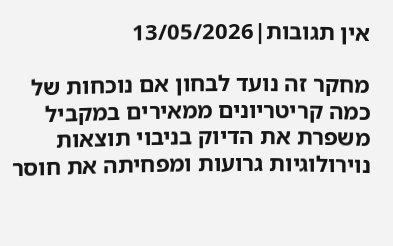אין תגובות|13/05/2026

מחקר זה נועד לבחון אם נוכחות של כמה קריטריונים ממאירים במקביל משפרת את הדיוק בניבוי תוצאות נוירולוגיות גרועות ומפחיתה את חוסר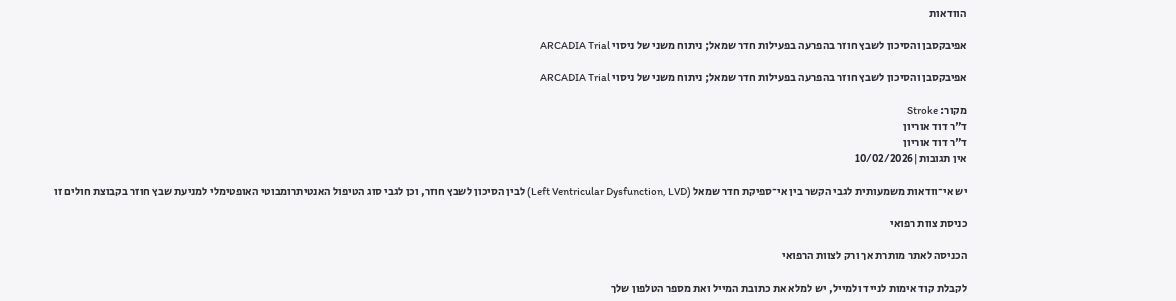הוודאות

אפיבקסבן והסיכון לשבץ חוזר בהפרעה בפעילות חדר שמאל; ניתוח משני של ניסוי ARCADIA Trial

אפיבקסבן והסיכון לשבץ חוזר בהפרעה בפעילות חדר שמאל; ניתוח משני של ניסוי ARCADIA Trial

מקור: Stroke
ד"ר דוד אוריון
ד"ר דוד אוריון
אין תגובות|10/02/2026

יש אי־וודאות משמעותית לגבי הקשר בין אי־ספיקת חדר שמאל (Left Ventricular Dysfunction, LVD) לבין הסיכון לשבץ חוזר, וכן לגבי סוג הטיפול האנטיתרומבוטי האופטימלי למניעת שבץ חוזר בקבוצת חולים זו

כניסת צוות רפואי

הכניסה לאתר מותרת אך ורק לצוות הרפואי

לקבלת קוד אימות לנייד ולמייל, יש למלא את כתובת המייל ואת מספר הטלפון שלך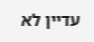עדיין לא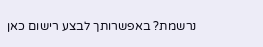נרשמת? באפשרותך לבצע רישום כאן